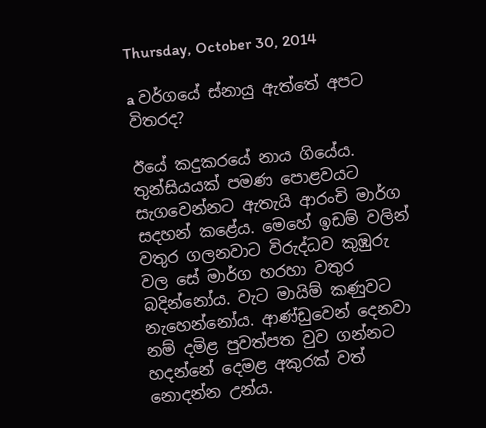Thursday, October 30, 2014

a වර්ගයේ ස්නායු ඇත්තේ අපට විතරද?

ඊයේ කදුකරයේ නාය ගියේය. තුන්සියයක් පමණ පොළවයට සැගවෙන්නට ඇතැයි ආරංචි මාර්ග සදහන් කළේය. මෙහේ ඉඩම් වලින් වතුර ගලනවාට විරුද්ධව කුඹුරු වල සේ මාර්ග හරහා වතුර බදින්නෝය. වැට මායිම් කණුවට නැහෙන්නෝය. ආණ්ඩුවෙන් දෙනවා නම් දමිළ පුවත්පත වුව ගන්නට හදන්නේ දෙමළ අකුරක් වත් නොදන්න උන්ය.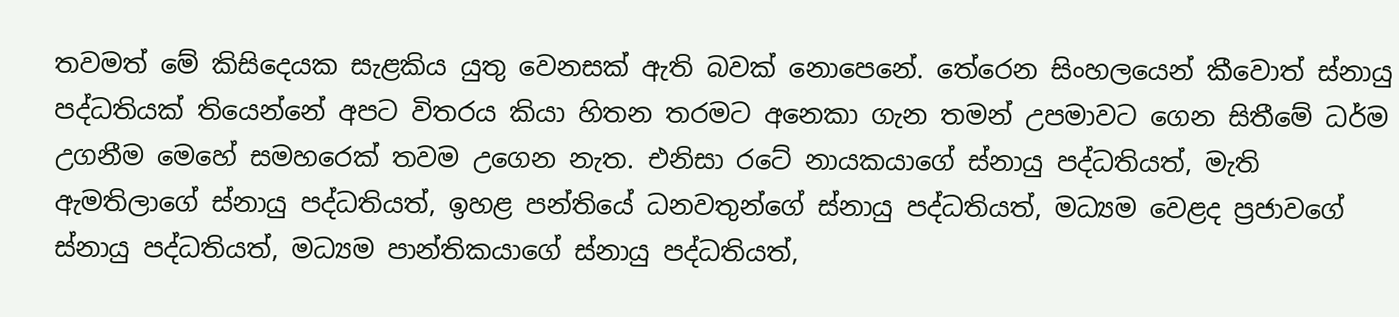තවමත් මේ කිසිදෙයක සැළකිය යුතු වෙනසක් ඇති බවක් නොපෙනේ. තේරෙන සිංහලයෙන් කීවොත් ස්නායු පද්ධතියක් තියෙන්නේ අපට විතරය කියා හිතන තරමට අනෙකා ගැන තමන් උපමාවට ගෙන සිතීමේ ධර්ම උගනීම මෙහේ සමහරෙක් තවම උගෙන නැත. එනිසා රටේ නායකයාගේ ස්නායු පද්ධතියත්, මැති ඇමතිලාගේ ස්නායු පද්ධතියත්, ඉහළ පන්තියේ ධනවතුන්ගේ ස්නායු පද්ධතියත්, මධ්‍යම වෙළද ප්‍රජාවගේ ස්නායු පද්ධතියත්, මධ්‍යම පාන්තිකයාගේ ස්නායු පද්ධතියත්,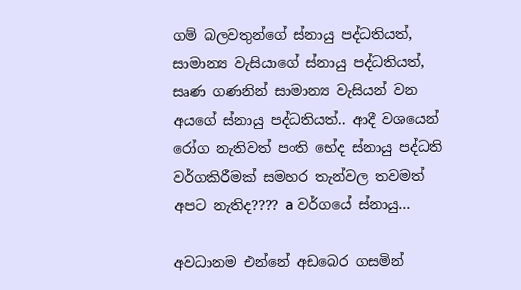ගම් බලවතුන්ගේ ස්නායු පද්ධතියත්, සාමාන්‍ය වැසියාගේ ස්නායු පද්ධතියත්, සෘණ ගණනින් සාමාන්‍ය වැසියන් වන අයගේ ස්නායු පද්ධතියත්.. ආදී වශයෙන් රෝග නැතිවත් පංති භේද ස්නායු පද්ධති වර්ගකිරීමක් සමහර තැන්වල තවමත් අපට නැතිද???? a වර්ගයේ ස්නායු...

අවධානම එන්නේ අඩ‍බෙර ගසමින්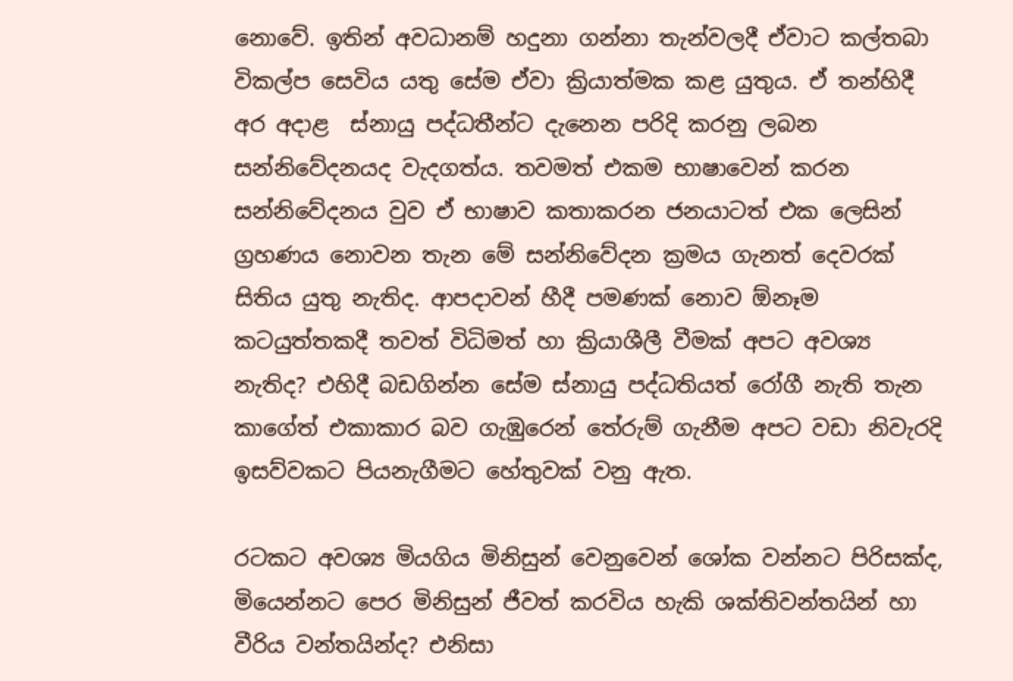නොවේ. ඉතින් අවධානම් හදුනා ගන්නා තැන්වලදී ඒවාට කල්තබා විකල්ප සෙවිය යතු සේම ඒවා ක්‍රියාත්මක කළ යුතුය‍. ඒ තන්හිදී අර අදාළ  ස්නායු පද්ධතීන්ට දැනෙන පරිදි කරනු ලබන සන්නිවේදනයද වැදගත්ය. තවමත් එකම භාෂාවෙන් කරන සන්නිවේදනය වුව ඒ භාෂාව කතාකරන ජනයාටත් එක ලෙසින් ග්‍රහණය නොවන තැන මේ සන්නිවේදන ක්‍රමය ගැනත් දෙවරක් සිතිය යුතු නැතිද. ආපදාවන් හීදී පමණක් නොව ඕනෑම කටයුත්තකදී තවත් විධිමත් හා ක්‍රියාශීලී වීමක් අපට අවශ්‍ය නැතිද? එහිදී බඩගින්න සේම ස්නායු පද්ධතියත් රෝගී නැති තැන කාගේත් එකාකාර බව ගැඹුරෙන් තේරුම් ගැනීම අපට වඩා නිවැරදි ඉසව්වකට පියනැගීමට හේතුවක් වනු ඇත.

රටකට අවශ්‍ය මියගිය ‍මිනිසුන් වෙනුවෙන් ශෝක වන්නට පිරිසක්ද, මියෙන්නට පෙර මිනිසුන් ජීවත් කරවිය හැකි ශක්තිවන්තයින් හා වීරිය වන්තයින්ද? එනිසා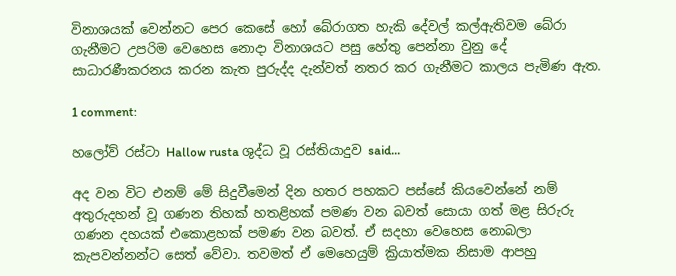විනාශයක් වෙන්නට පෙර කෙසේ හෝ බේරාගත හැකි දේවල් කල්ඇතිවම බේරා ගැනීමට උපරිම වෙහෙස නොදා විනාශයට පසු හේතු පෙන්නා වුනු දේ සාධාරණීකරනය කරන කැත පුරුද්ද දැන්වත් නතර කර ගැනීමට කාලය පැමිණ ඇත.

1 comment:

හලෝව් රස්ටා Hallow rusta ශුද්ධ වූ රස්තියාදුව said...

අද වන විට එනම් මේ සිදුවීමෙන් දින හතර පහකට පස්සේ කියවෙන්නේ නම් අතුරුදහන් වූ ගණන තිහක් හතළිහක් පමණ වන බවත් සොයා ගත් මළ සිරුරු ගණන දහයක් එකොළහක් පමණ වන බවත්. ඒ සදහා වෙහෙස නොබලා කැපවන්නන්ට සෙත් වේවා. තවමත් ඒ මෙහෙයුම් ක්‍රියාත්මක නිසාම ආපහු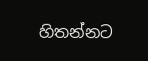හිතන්නට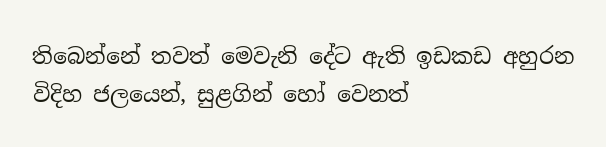තිබෙන්නේ තවත් මෙවැනි දේට ඇති ඉඩකඩ අහුරන විදිහ ජලයෙන්, සුළගින් හෝ වෙනත්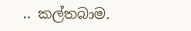.. කල්තබාම.